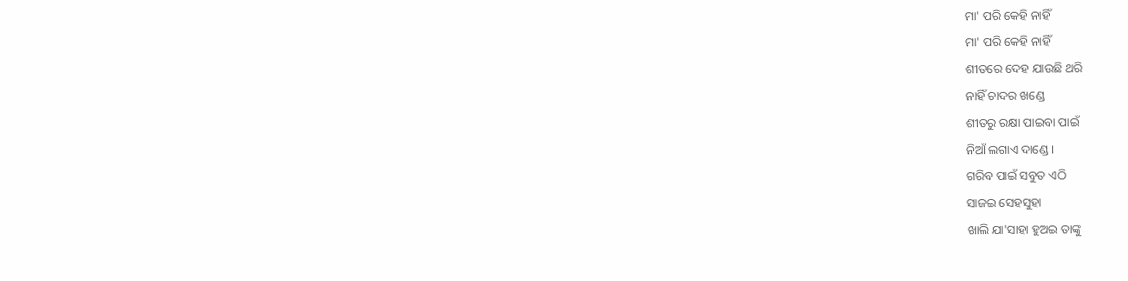ମା' ପରି କେହି ନାହିଁ
ମା' ପରି କେହି ନାହିଁ
ଶୀତରେ ଦେହ ଯାଉଛି ଥରି
ନାହିଁ ଚାଦର ଖଣ୍ଡେ
ଶୀତରୁ ରକ୍ଷା ପାଇବା ପାଇଁ
ନିଆଁ ଲଗାଏ ଦାଣ୍ଡେ ।
ଗରିବ ପାଇଁ ସବୁତ ଏଠି
ସାଜଇ ସେହସୁହା
ଖାଲି ଯା'ସାହା ହୁଅଇ ତାଙ୍କୁ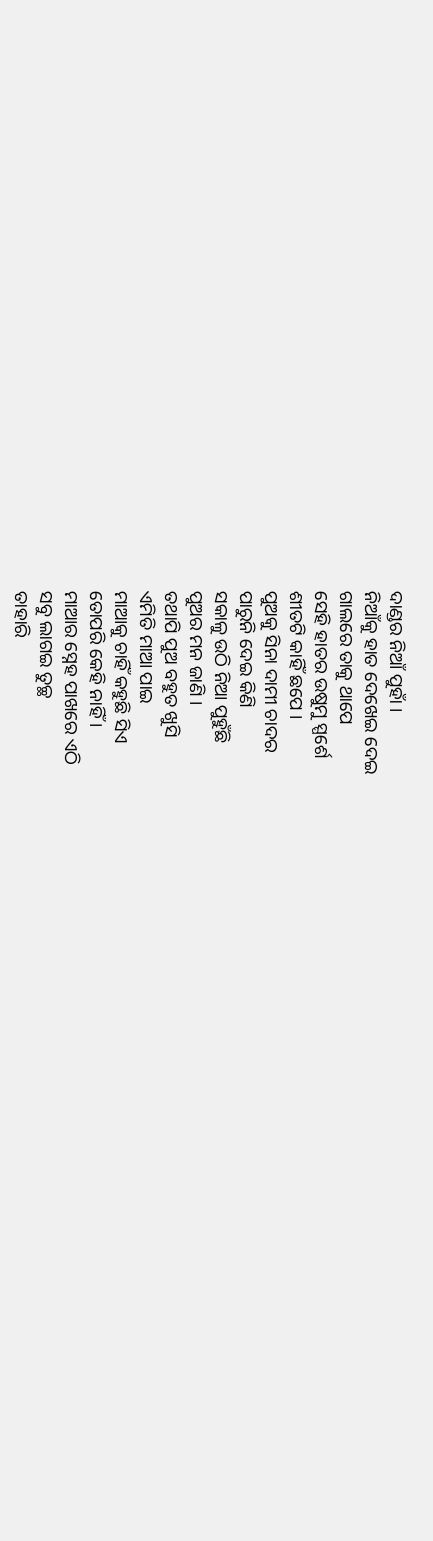ଦାଣ୍ଡର ନିଆଁ ପୁହାଁ ।
ନିଆଁକୁ ହାତ ଦେଖେଇ ଦେଇ
ଗାଲରେ ତାକୁ ଥାପେ
ସେହି ହାତର ଉଷୁମୁ ସ୍ପର୍ଶେ
ଶୀତଟି କାହିଁ ଛପେ ।
ପୁଅକୁ ସିନା ଦାମୀ ଚାଦର
ପାରୁନି ଦେଇ କିଣି
ସକାଳୁ ଉଠି ନିଆ ପୁହୁଁଛି
ପୁଅର ମନ ଜାଣି ।
ତଥାପି ପୁଅ ବହୁତ ଖୁସି
ଏମିତି ମାଆ ପାଇ
ମାଆକୁ ଚାହିଁ କହୁଛି ସିଏ
ତୋପରି କେହି ନାହିଁ ।
ମାଆର ସ୍ନେହ ପାଖରେ ଏଠି
ସବୁ ଲାଗଇ ତୁଚ୍ଛ
ତାହାରି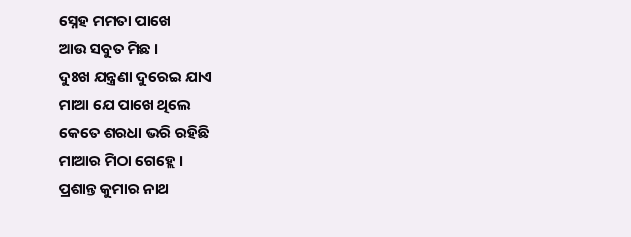ସ୍ନେହ ମମତା ପାଖେ
ଆଉ ସବୁତ ମିଛ ।
ଦୁଃଖ ଯନ୍ତ୍ରଣା ଦୁରେଇ ଯାଏ
ମାଆ ଯେ ପାଖେ ଥିଲେ
କେତେ ଶରଧା ଭରି ରହିଛି
ମାଆର ମିଠା ଗେହ୍ଲେ ।
ପ୍ରଶାନ୍ତ କୁମାର ନାଥ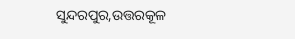ସୁନ୍ଦରପୁର,ଉତ୍ତରକୂଳ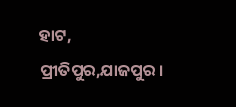ହାଟ, ପ୍ରୀତିପୁର,ଯାଜପୁର ।